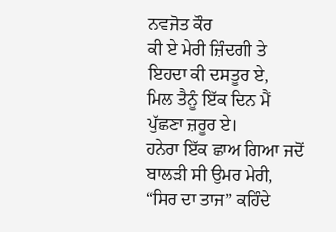ਨਵਜੋਤ ਕੌਰ
ਕੀ ਏ ਮੇਰੀ ਜ਼ਿੰਦਗੀ ਤੇ ਇਹਦਾ ਕੀ ਦਸਤੂਰ ਏ,
ਮਿਲ ਤੈਨੂੰ ਇੱਕ ਦਿਨ ਮੈਂ ਪੁੱਛਣਾ ਜ਼ਰੂਰ ਏ।
ਹਨੇਰਾ ਇੱਕ ਛਾਅ ਗਿਆ ਜਦੋਂ ਬਾਲੜੀ ਸੀ ਉਮਰ ਮੇਰੀ,
“ਸਿਰ ਦਾ ਤਾਜ” ਕਹਿੰਦੇ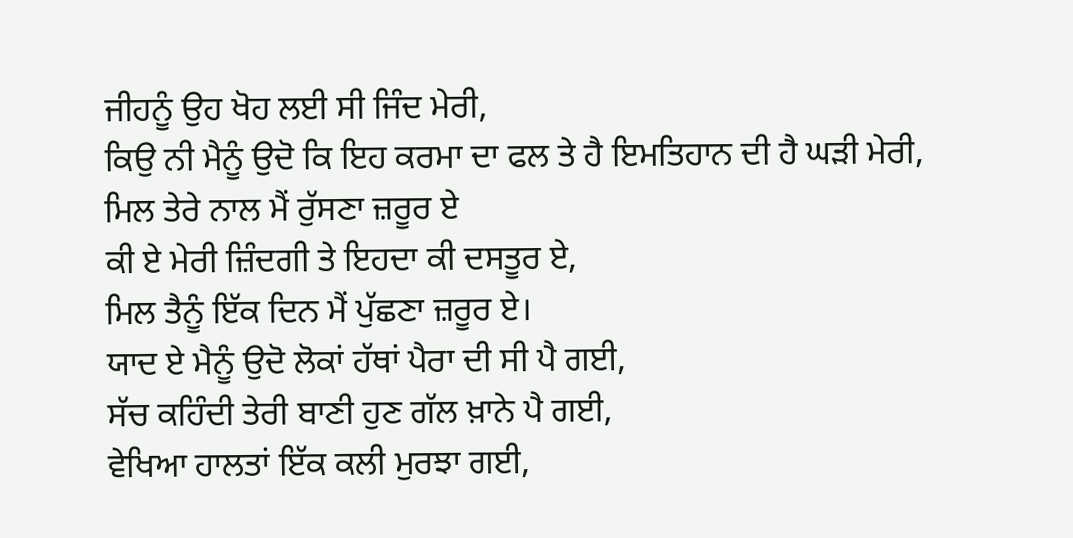ਜੀਹਨੂੰ ਉਹ ਖੋਹ ਲਈ ਸੀ ਜਿੰਦ ਮੇਰੀ,
ਕਿਉ ਨੀ ਮੈਨੂੰ ਉਦੋ ਕਿ ਇਹ ਕਰਮਾ ਦਾ ਫਲ ਤੇ ਹੈ ਇਮਤਿਹਾਨ ਦੀ ਹੈ ਘੜੀ ਮੇਰੀ,
ਮਿਲ ਤੇਰੇ ਨਾਲ ਮੈਂ ਰੁੱਸਣਾ ਜ਼ਰੂਰ ਏ
ਕੀ ਏ ਮੇਰੀ ਜ਼ਿੰਦਗੀ ਤੇ ਇਹਦਾ ਕੀ ਦਸਤੂਰ ਏ,
ਮਿਲ ਤੈਨੂੰ ਇੱਕ ਦਿਨ ਮੈਂ ਪੁੱਛਣਾ ਜ਼ਰੂਰ ਏ।
ਯਾਦ ਏ ਮੈਨੂੰ ਉਦੋ ਲੋਕਾਂ ਹੱਥਾਂ ਪੈਰਾ ਦੀ ਸੀ ਪੈ ਗਈ,
ਸੱਚ ਕਹਿੰਦੀ ਤੇਰੀ ਬਾਣੀ ਹੁਣ ਗੱਲ ਖ਼ਾਨੇ ਪੈ ਗਈ,
ਵੇਖਿਆ ਹਾਲਤਾਂ ਇੱਕ ਕਲੀ ਮੁਰਝਾ ਗਈ,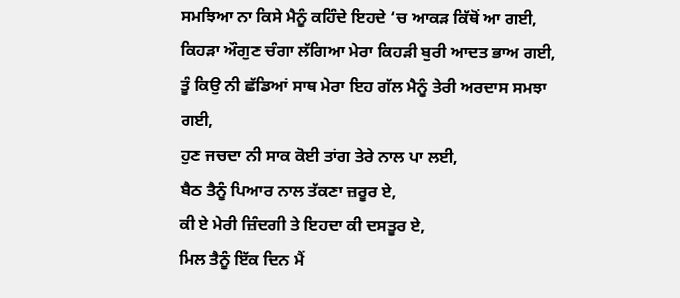ਸਮਝਿਆ ਨਾ ਕਿਸੇ ਮੈਨੂੰ ਕਹਿੰਦੇ ਇਹਦੇ ‘ਚ ਆਕੜ ਕਿੱਥੋਂ ਆ ਗਈ,
ਕਿਹੜਾ ਔਗੁਣ ਚੰਗਾ ਲੱਗਿਆ ਮੇਰਾ ਕਿਹੜੀ ਬੁਰੀ ਆਦਤ ਭਾਅ ਗਈ,
ਤੂੰ ਕਿਉ ਨੀ ਛੱਡਿਆਂ ਸਾਥ ਮੇਰਾ ਇਹ ਗੱਲ ਮੈਨੂੰ ਤੇਰੀ ਅਰਦਾਸ ਸਮਝਾ ਗਈ,
ਹੁਣ ਜਚਦਾ ਨੀ ਸਾਕ ਕੋਈ ਤਾਂਗ ਤੇਰੇ ਨਾਲ ਪਾ ਲਈ,
ਬੈਠ ਤੈਨੂੰ ਪਿਆਰ ਨਾਲ ਤੱਕਣਾ ਜ਼ਰੂਰ ਏ,
ਕੀ ਏ ਮੇਰੀ ਜ਼ਿੰਦਗੀ ਤੇ ਇਹਦਾ ਕੀ ਦਸਤੂਰ ਏ,
ਮਿਲ ਤੈਨੂੰ ਇੱਕ ਦਿਨ ਮੈਂ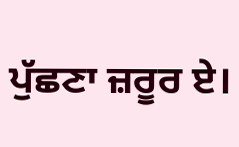ਪੁੱਛਣਾ ਜ਼ਰੂਰ ਏ।